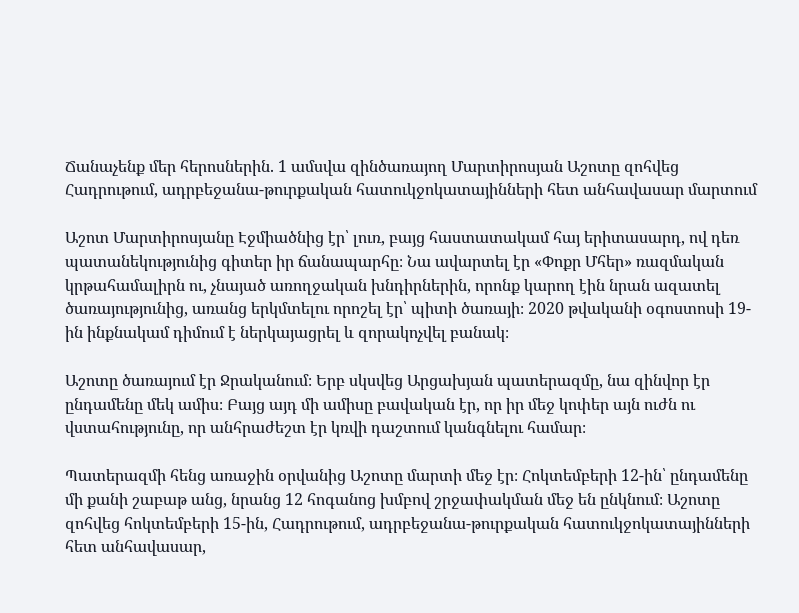Ճանաչենք մեր հերոսներին. 1 ամսվա զինծառայող Մարտիրոսյան Աշոտը զոհվեց Հադրութում, ադրբեջանա-թուրքական հատուկջոկատայինների հետ անհավասար մարտում

Աշոտ Մարտիրոսյանը Էջմիածնից էր՝ լուռ, բայց հաստատակամ հայ երիտասարդ, ով դեռ պատանեկությունից գիտեր իր ճանապարհը։ Նա ավարտել էր «Փոքր Մհեր» ռազմական կրթահամալիրն ու, չնայած առողջական խնդիրներին, որոնք կարող էին նրան ազատել ծառայությունից, առանց երկմտելու որոշել էր՝ պիտի ծառայի։ 2020 թվականի օգոստոսի 19-ին ինքնակամ դիմում է ներկայացրել և զորակոչվել բանակ։

Աշոտը ծառայում էր Ջրականում։ Երբ սկսվեց Արցախյան պատերազմը, նա զինվոր էր ընդամենը մեկ ամիս։ Բայց այդ մի ամիսը բավական էր, որ իր մեջ կոփեր այն ուժն ու վստահությունը, որ անհրաժեշտ էր կռվի դաշտում կանգնելու համար։

Պատերազմի հենց առաջին օրվանից Աշոտը մարտի մեջ էր։ Հոկտեմբերի 12-ին՝ ընդամենը մի քանի շաբաթ անց, նրանց 12 հոգանոց խմբով շրջափակման մեջ են ընկնում։ Աշոտը զոհվեց հոկտեմբերի 15-ին, Հադրութում, ադրբեջանա-թուրքական հատուկջոկատայինների հետ անհավասար,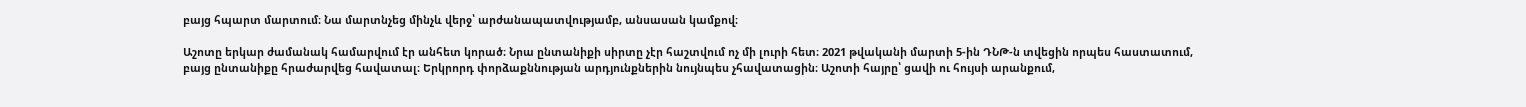բայց հպարտ մարտում։ Նա մարտնչեց մինչև վերջ՝ արժանապատվությամբ, անսասան կամքով։

Աշոտը երկար ժամանակ համարվում էր անհետ կորած։ Նրա ընտանիքի սիրտը չէր հաշտվում ոչ մի լուրի հետ։ 2021 թվականի մարտի 5-ին ԴՆԹ-ն տվեցին որպես հաստատում, բայց ընտանիքը հրաժարվեց հավատալ։ Երկրորդ փորձաքննության արդյունքներին նույնպես չհավատացին։ Աշոտի հայրը՝ ցավի ու հույսի արանքում,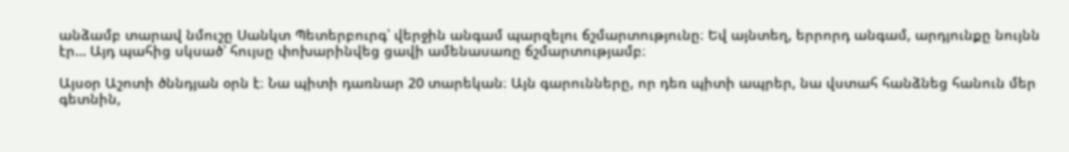անձամբ տարավ նմուշը Սանկտ Պետերբուրգ՝ վերջին անգամ պարզելու ճշմարտությունը։ Եվ այնտեղ, երրորդ անգամ, արդյունքը նույնն էր… Այդ պահից սկսած՝ հույսը փոխարինվեց ցավի ամենասառը ճշմարտությամբ։

Այսօր Աշոտի ծննդյան օրն է։ Նա պիտի դառնար 20 տարեկան։ Այն գարունները, որ դեռ պիտի ապրեր, նա վստահ հանձնեց հանուն մեր գետնին,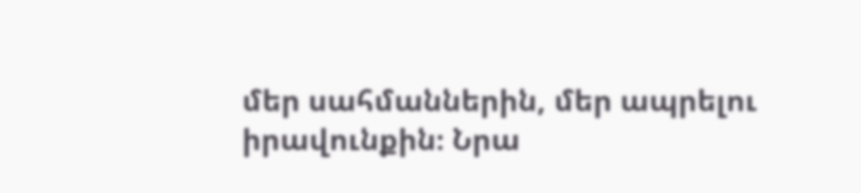մեր սահմաններին, մեր ապրելու իրավունքին։ Նրա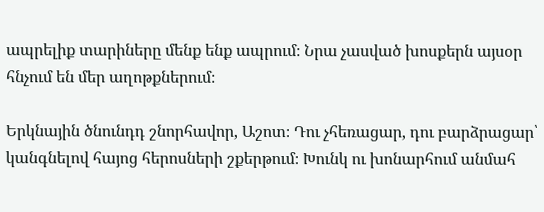ապրելիք տարիները մենք ենք ապրում։ Նրա չասված խոսքերն այսօր հնչում են մեր աղոթքներում։

Երկնային ծնունդդ շնորհավոր, Աշոտ։ Դու չհեռացար, դու բարձրացար՝ կանգնելով հայոց հերոսների շքերթում։ Խունկ ու խոնարհում անմահ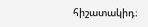հիշատակիդ։